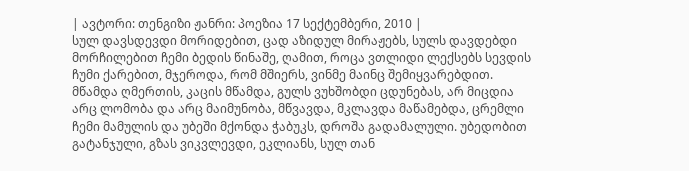| ავტორი: თენგიზი ჟანრი: პოეზია 17 სექტემბერი, 2010 |
სულ დავსდევდი მორიდებით, ცად აზიდულ მირაჟებს, სულს დავდებდი მორჩილებით ჩემი ბედის წინაშე, ღამით, როცა ვთლიდი ლექსებს სევდის ჩუმი ქარებით, მჯეროდა, რომ მშიერს, ვინმე მაინც შემიყვარებდით.
მწამდა ღმერთის, კაცის მწამდა, გულს ვუხშობდი ცდუნებას, არ მიცდია არც ლომობა და არც მაიმუნობა, მწვავდა, მკლავდა მაწამებდა, ცრემლი ჩემი მამულის და უბეში მქონდა ჭაბუკს, დროშა გადამალული. უბედობით გატანჯული, გზას ვიკვლევდი, ეკლიანს, სულ თან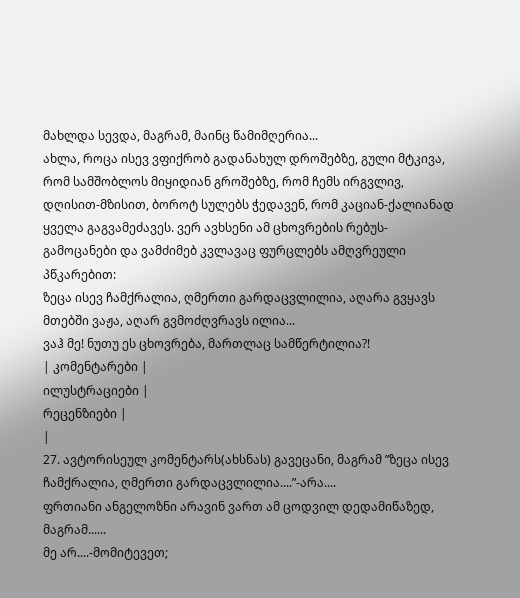მახლდა სევდა, მაგრამ, მაინც წამიმღერია...
ახლა, როცა ისევ ვფიქრობ გადანახულ დროშებზე, გული მტკივა, რომ სამშობლოს მიყიდიან გროშებზე, რომ ჩემს ირგვლივ, დღისით-მზისით, ბოროტ სულებს ჭედავენ, რომ კაციან-ქალიანად ყველა გაგვამეძავეს. ვერ ავხსენი ამ ცხოვრების რებუს-გამოცანები და ვამძიმებ კვლავაც ფურცლებს ამღვრეული პწკარებით:
ზეცა ისევ ჩამქრალია, ღმერთი გარდაცვლილია, აღარა გვყავს მთებში ვაჟა, აღარ გვმოძღვრავს ილია...
ვაჰ მე! ნუთუ ეს ცხოვრება, მართლაც სამწერტილია?!
| კომენტარები |
ილუსტრაციები |
რეცენზიები |
|
27. ავტორისეულ კომენტარს(ახსნას) გავეცანი, მაგრამ ”ზეცა ისევ ჩამქრალია, ღმერთი გარდაცვლილია....”-არა....
ფრთიანი ანგელოზნი არავინ ვართ ამ ცოდვილ დედამიწაზედ, მაგრამ......
მე არ....-მომიტევეთ;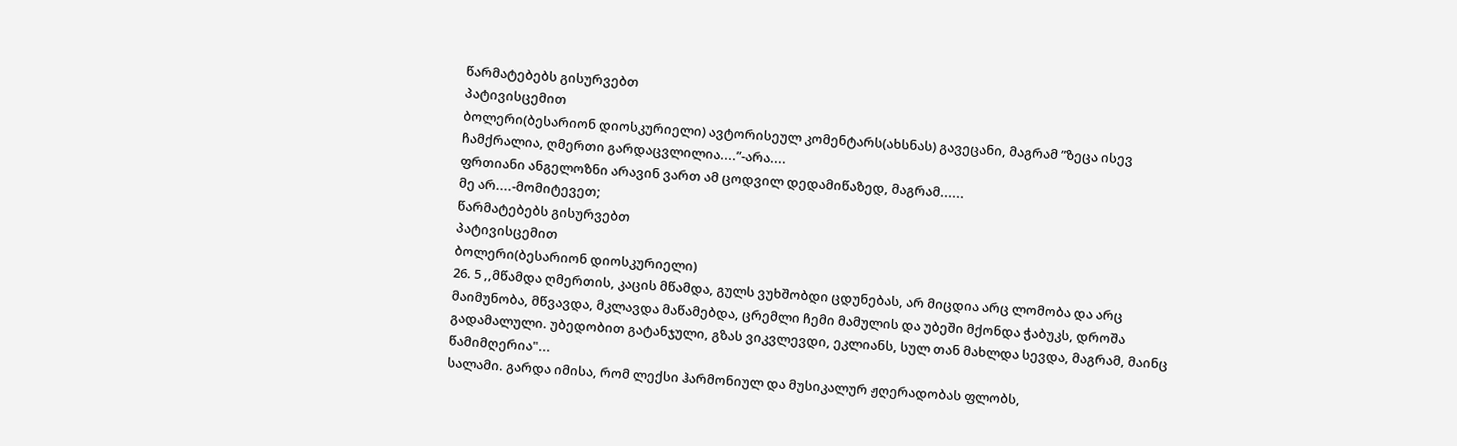წარმატებებს გისურვებთ
პატივისცემით
ბოლერი(ბესარიონ დიოსკურიელი) ავტორისეულ კომენტარს(ახსნას) გავეცანი, მაგრამ ”ზეცა ისევ ჩამქრალია, ღმერთი გარდაცვლილია....”-არა....
ფრთიანი ანგელოზნი არავინ ვართ ამ ცოდვილ დედამიწაზედ, მაგრამ......
მე არ....-მომიტევეთ;
წარმატებებს გისურვებთ
პატივისცემით
ბოლერი(ბესარიონ დიოსკურიელი)
26. 5 ,,მწამდა ღმერთის, კაცის მწამდა, გულს ვუხშობდი ცდუნებას, არ მიცდია არც ლომობა და არც მაიმუნობა, მწვავდა, მკლავდა მაწამებდა, ცრემლი ჩემი მამულის და უბეში მქონდა ჭაბუკს, დროშა გადამალული. უბედობით გატანჯული, გზას ვიკვლევდი, ეკლიანს, სულ თან მახლდა სევდა, მაგრამ, მაინც წამიმღერია"...
სალამი. გარდა იმისა, რომ ლექსი ჰარმონიულ და მუსიკალურ ჟღერადობას ფლობს,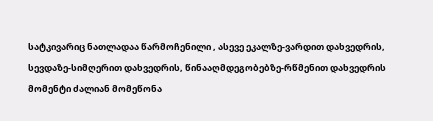სატკივარიც ნათლადაა წარმოჩენილი , ასევე ეკალზე-ვარდით დახვედრის, სევდაზე-სიმღერით დახვედრის, წინააღმდეგობებზე-რწმენით დახვედრის მომენტი ძალიან მომეწონა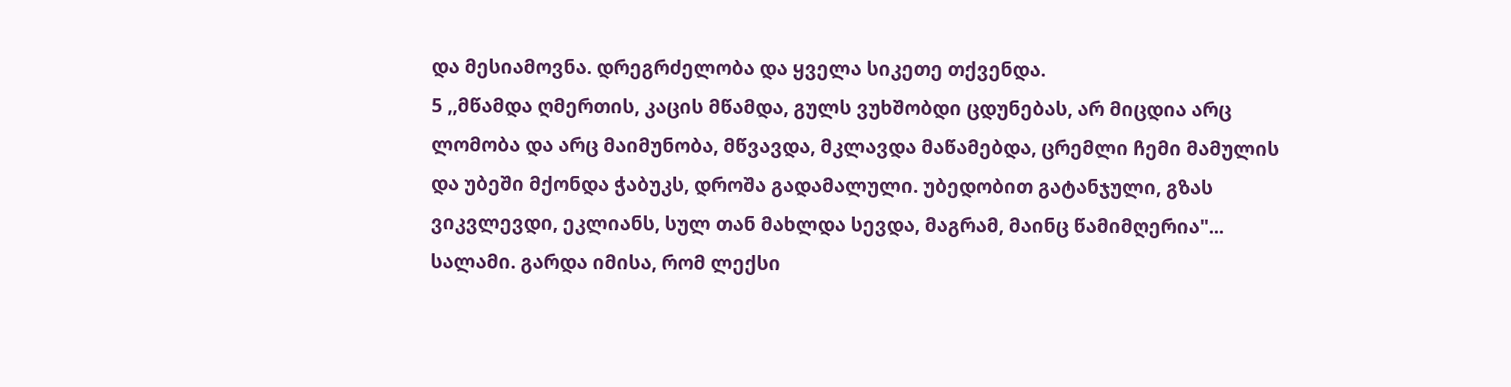და მესიამოვნა. დრეგრძელობა და ყველა სიკეთე თქვენდა.
5 ,,მწამდა ღმერთის, კაცის მწამდა, გულს ვუხშობდი ცდუნებას, არ მიცდია არც ლომობა და არც მაიმუნობა, მწვავდა, მკლავდა მაწამებდა, ცრემლი ჩემი მამულის და უბეში მქონდა ჭაბუკს, დროშა გადამალული. უბედობით გატანჯული, გზას ვიკვლევდი, ეკლიანს, სულ თან მახლდა სევდა, მაგრამ, მაინც წამიმღერია"...
სალამი. გარდა იმისა, რომ ლექსი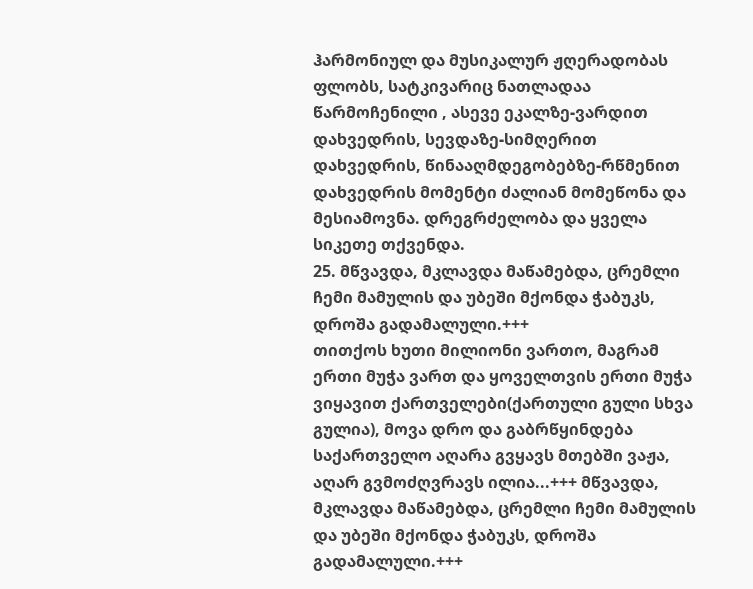ჰარმონიულ და მუსიკალურ ჟღერადობას ფლობს, სატკივარიც ნათლადაა წარმოჩენილი , ასევე ეკალზე-ვარდით დახვედრის, სევდაზე-სიმღერით დახვედრის, წინააღმდეგობებზე-რწმენით დახვედრის მომენტი ძალიან მომეწონა და მესიამოვნა. დრეგრძელობა და ყველა სიკეთე თქვენდა.
25. მწვავდა, მკლავდა მაწამებდა, ცრემლი ჩემი მამულის და უბეში მქონდა ჭაბუკს, დროშა გადამალული.+++
თითქოს ხუთი მილიონი ვართო, მაგრამ ერთი მუჭა ვართ და ყოველთვის ერთი მუჭა ვიყავით ქართველები(ქართული გული სხვა გულია), მოვა დრო და გაბრწყინდება საქართველო აღარა გვყავს მთებში ვაჟა, აღარ გვმოძღვრავს ილია...+++ მწვავდა, მკლავდა მაწამებდა, ცრემლი ჩემი მამულის და უბეში მქონდა ჭაბუკს, დროშა გადამალული.+++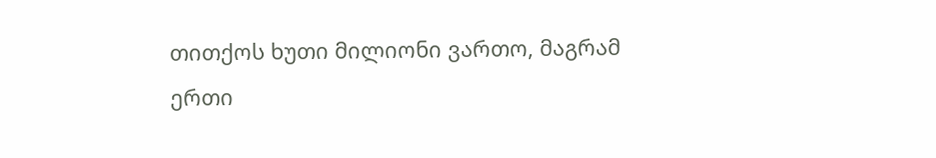თითქოს ხუთი მილიონი ვართო, მაგრამ ერთი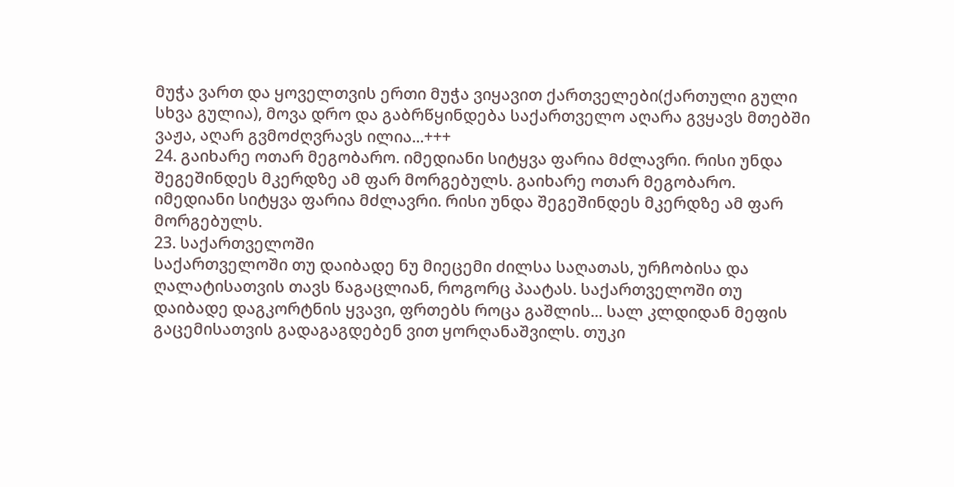მუჭა ვართ და ყოველთვის ერთი მუჭა ვიყავით ქართველები(ქართული გული სხვა გულია), მოვა დრო და გაბრწყინდება საქართველო აღარა გვყავს მთებში ვაჟა, აღარ გვმოძღვრავს ილია...+++
24. გაიხარე ოთარ მეგობარო. იმედიანი სიტყვა ფარია მძლავრი. რისი უნდა შეგეშინდეს მკერდზე ამ ფარ მორგებულს. გაიხარე ოთარ მეგობარო. იმედიანი სიტყვა ფარია მძლავრი. რისი უნდა შეგეშინდეს მკერდზე ამ ფარ მორგებულს.
23. საქართველოში
საქართველოში თუ დაიბადე ნუ მიეცემი ძილსა საღათას, ურჩობისა და ღალატისათვის თავს წაგაცლიან, როგორც პაატას. საქართველოში თუ დაიბადე დაგკორტნის ყვავი, ფრთებს როცა გაშლის... სალ კლდიდან მეფის გაცემისათვის გადაგაგდებენ ვით ყორღანაშვილს. თუკი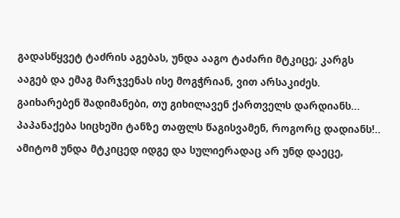გადასწყვეტ ტაძრის აგებას, უნდა ააგო ტაძარი მტკიცე; კარგს ააგებ და ემაგ მარჯვენას ისე მოგჭრიან, ვით არსაკიძეს. გაიხარებენ შადიმანები, თუ გიხილავენ ქართველს დარდიანს... პაპანაქება სიცხეში ტანზე თაფლს წაგისვამენ, როგორც დადიანს!.. ამიტომ უნდა მტკიცედ იდგე და სულიერადაც არ უნდ დაეცე,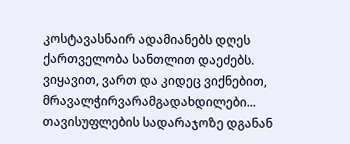კოსტავასნაირ ადამიანებს დღეს ქართველობა სანთლით დაეძებს. ვიყავით, ვართ და კიდეც ვიქნებით, მრავალჭირვარამგადახდილები... თავისუფლების სადარაჯოზე დგანან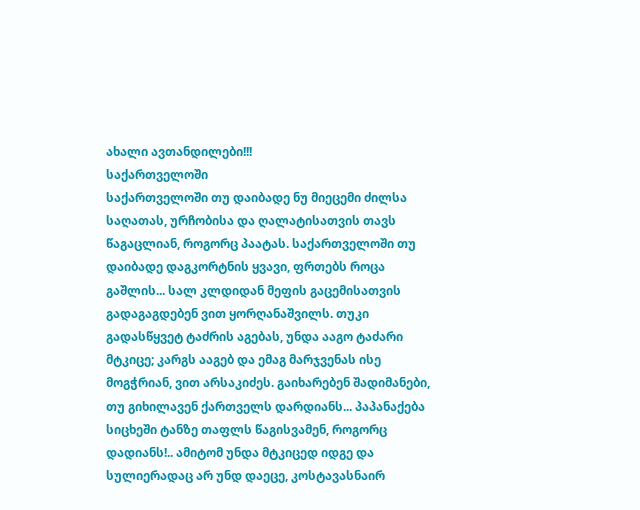ახალი ავთანდილები!!!
საქართველოში
საქართველოში თუ დაიბადე ნუ მიეცემი ძილსა საღათას, ურჩობისა და ღალატისათვის თავს წაგაცლიან, როგორც პაატას. საქართველოში თუ დაიბადე დაგკორტნის ყვავი, ფრთებს როცა გაშლის... სალ კლდიდან მეფის გაცემისათვის გადაგაგდებენ ვით ყორღანაშვილს. თუკი გადასწყვეტ ტაძრის აგებას, უნდა ააგო ტაძარი მტკიცე; კარგს ააგებ და ემაგ მარჯვენას ისე მოგჭრიან, ვით არსაკიძეს. გაიხარებენ შადიმანები, თუ გიხილავენ ქართველს დარდიანს... პაპანაქება სიცხეში ტანზე თაფლს წაგისვამენ, როგორც დადიანს!.. ამიტომ უნდა მტკიცედ იდგე და სულიერადაც არ უნდ დაეცე, კოსტავასნაირ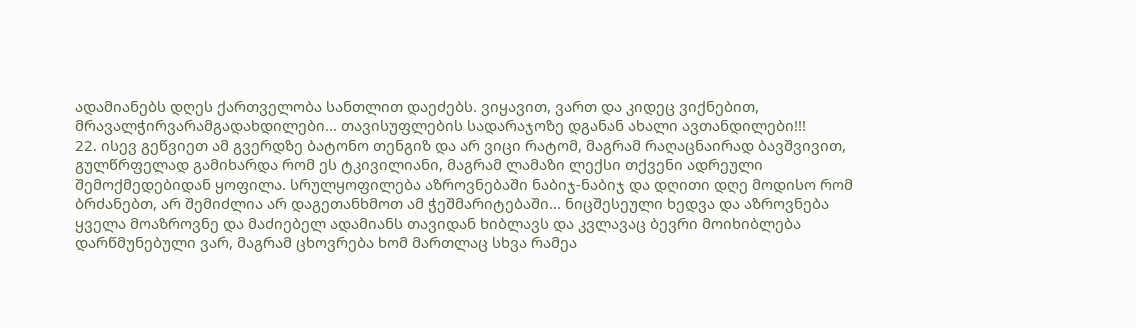ადამიანებს დღეს ქართველობა სანთლით დაეძებს. ვიყავით, ვართ და კიდეც ვიქნებით, მრავალჭირვარამგადახდილები... თავისუფლების სადარაჯოზე დგანან ახალი ავთანდილები!!!
22. ისევ გეწვიეთ ამ გვერდზე ბატონო თენგიზ და არ ვიცი რატომ, მაგრამ რაღაცნაირად ბავშვივით, გულწრფელად გამიხარდა რომ ეს ტკივილიანი, მაგრამ ლამაზი ლექსი თქვენი ადრეული შემოქმედებიდან ყოფილა. სრულყოფილება აზროვნებაში ნაბიჯ-ნაბიჯ და დღითი დღე მოდისო რომ ბრძანებთ, არ შემიძლია არ დაგეთანხმოთ ამ ჭეშმარიტებაში... ნიცშესეული ხედვა და აზროვნება ყველა მოაზროვნე და მაძიებელ ადამიანს თავიდან ხიბლავს და კვლავაც ბევრი მოიხიბლება დარწმუნებული ვარ, მაგრამ ცხოვრება ხომ მართლაც სხვა რამეა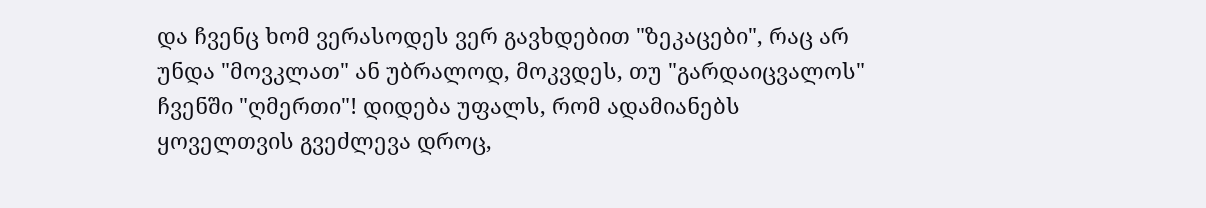და ჩვენც ხომ ვერასოდეს ვერ გავხდებით "ზეკაცები", რაც არ უნდა "მოვკლათ" ან უბრალოდ, მოკვდეს, თუ "გარდაიცვალოს" ჩვენში "ღმერთი"! დიდება უფალს, რომ ადამიანებს ყოველთვის გვეძლევა დროც,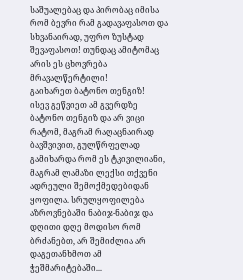საშუალებაც და პირობაც იმისა რომ ბევრი რამ გადავაფასოთ და სხვანაირად, უფრო ზუსტად შევაფასოთ! თუნდაც ამიტომაც არის ეს ცხოვრება მრავალწერტილი!
გაიხარეთ ბატონო თენგიზ!
ისევ გეწვიეთ ამ გვერდზე ბატონო თენგიზ და არ ვიცი რატომ, მაგრამ რაღაცნაირად ბავშვივით, გულწრფელად გამიხარდა რომ ეს ტკივილიანი, მაგრამ ლამაზი ლექსი თქვენი ადრეული შემოქმედებიდან ყოფილა. სრულყოფილება აზროვნებაში ნაბიჯ-ნაბიჯ და დღითი დღე მოდისო რომ ბრძანებთ, არ შემიძლია არ დაგეთანხმოთ ამ ჭეშმარიტებაში...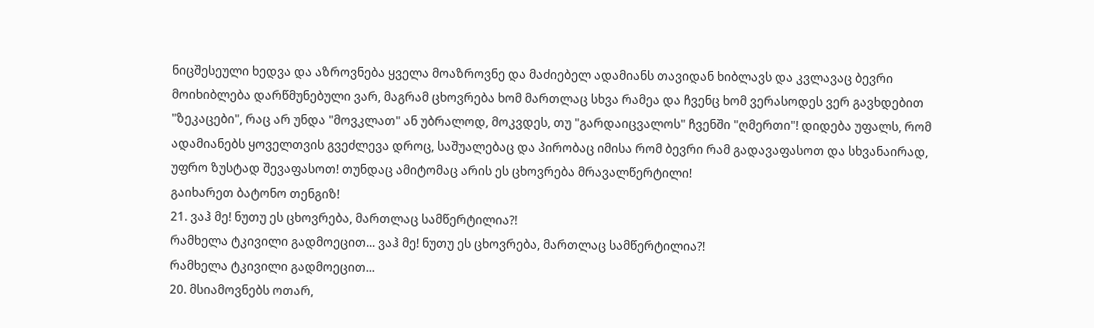ნიცშესეული ხედვა და აზროვნება ყველა მოაზროვნე და მაძიებელ ადამიანს თავიდან ხიბლავს და კვლავაც ბევრი მოიხიბლება დარწმუნებული ვარ, მაგრამ ცხოვრება ხომ მართლაც სხვა რამეა და ჩვენც ხომ ვერასოდეს ვერ გავხდებით "ზეკაცები", რაც არ უნდა "მოვკლათ" ან უბრალოდ, მოკვდეს, თუ "გარდაიცვალოს" ჩვენში "ღმერთი"! დიდება უფალს, რომ ადამიანებს ყოველთვის გვეძლევა დროც, საშუალებაც და პირობაც იმისა რომ ბევრი რამ გადავაფასოთ და სხვანაირად, უფრო ზუსტად შევაფასოთ! თუნდაც ამიტომაც არის ეს ცხოვრება მრავალწერტილი!
გაიხარეთ ბატონო თენგიზ!
21. ვაჰ მე! ნუთუ ეს ცხოვრება, მართლაც სამწერტილია?!
რამხელა ტკივილი გადმოეცით... ვაჰ მე! ნუთუ ეს ცხოვრება, მართლაც სამწერტილია?!
რამხელა ტკივილი გადმოეცით...
20. მსიამოვნებს ოთარ,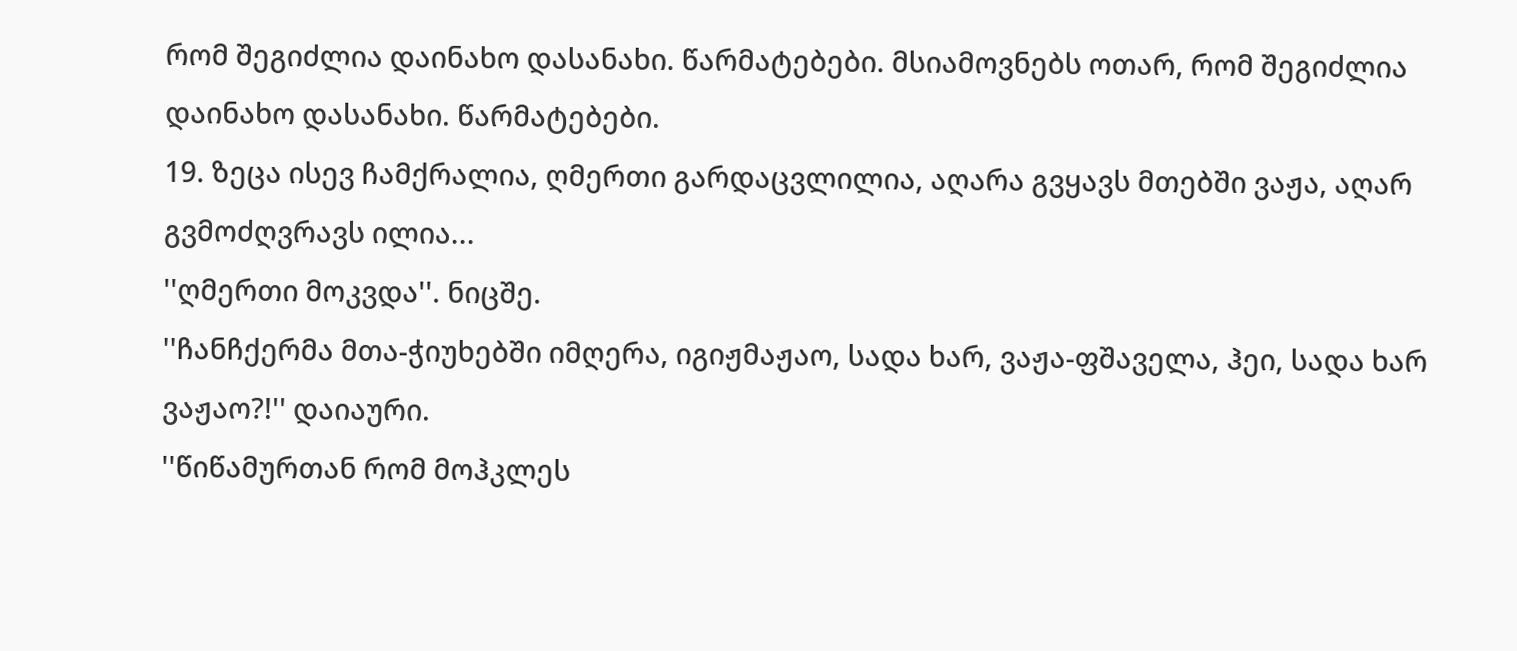რომ შეგიძლია დაინახო დასანახი. წარმატებები. მსიამოვნებს ოთარ, რომ შეგიძლია დაინახო დასანახი. წარმატებები.
19. ზეცა ისევ ჩამქრალია, ღმერთი გარდაცვლილია, აღარა გვყავს მთებში ვაჟა, აღარ გვმოძღვრავს ილია...
''ღმერთი მოკვდა''. ნიცშე.
''ჩანჩქერმა მთა-ჭიუხებში იმღერა, იგიჟმაჟაო, სადა ხარ, ვაჟა-ფშაველა, ჰეი, სადა ხარ ვაჟაო?!'' დაიაური.
''წიწამურთან რომ მოჰკლეს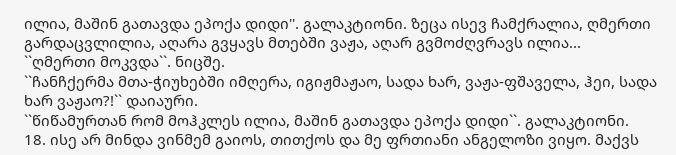ილია, მაშინ გათავდა ეპოქა დიდი''. გალაკტიონი. ზეცა ისევ ჩამქრალია, ღმერთი გარდაცვლილია, აღარა გვყავს მთებში ვაჟა, აღარ გვმოძღვრავს ილია...
``ღმერთი მოკვდა``. ნიცშე.
``ჩანჩქერმა მთა-ჭიუხებში იმღერა, იგიჟმაჟაო, სადა ხარ, ვაჟა-ფშაველა, ჰეი, სადა ხარ ვაჟაო?!`` დაიაური.
``წიწამურთან რომ მოჰკლეს ილია, მაშინ გათავდა ეპოქა დიდი``. გალაკტიონი.
18. ისე არ მინდა ვინმემ გაიოს, თითქოს და მე ფრთიანი ანგელოზი ვიყო. მაქვს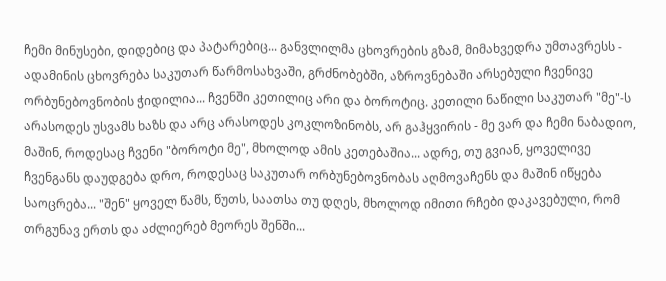ჩემი მინუსები, დიდებიც და პატარებიც... განვლილმა ცხოვრების გზამ, მიმახვედრა უმთავრესს - ადამინის ცხოვრება საკუთარ წარმოსახვაში, გრძნობებში, აზროვნებაში არსებული ჩვენივე ორბუნებოვნობის ჭიდილია... ჩვენში კეთილიც არი და ბოროტიც. კეთილი ნაწილი საკუთარ "მე"-ს არასოდეს უსვამს ხაზს და არც არასოდეს კოკლოზინობს, არ გაჰყვირის - მე ვარ და ჩემი ნაბადიო, მაშინ, როდესაც ჩვენი "ბოროტი მე", მხოლოდ ამის კეთებაშია... ადრე, თუ გვიან, ყოველივე ჩვენგანს დაუდგება დრო, როდესაც საკუთარ ორბუნებოვნობას აღმოვაჩენს და მაშინ იწყება საოცრება... "შენ" ყოველ წამს, წუთს, საათსა თუ დღეს, მხოლოდ იმითი რჩები დაკავებული, რომ თრგუნავ ერთს და აძლიერებ მეორეს შენში...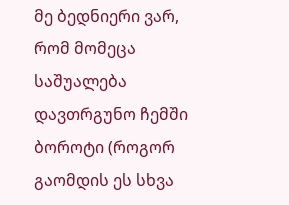მე ბედნიერი ვარ, რომ მომეცა საშუალება დავთრგუნო ჩემში ბოროტი (როგორ გაომდის ეს სხვა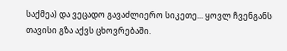საქმეა) და ვეცადო გავაძლიერო სიკეთე... ყოვლ ჩვენგანს თავისი გზა აქვს ცხოვრებაში.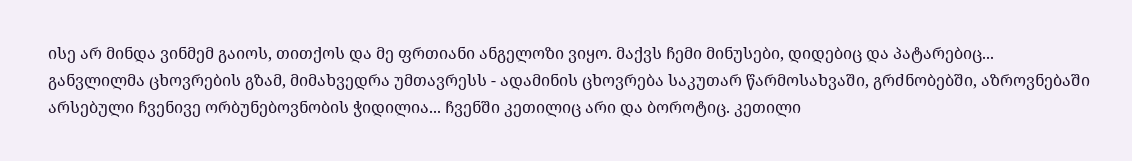ისე არ მინდა ვინმემ გაიოს, თითქოს და მე ფრთიანი ანგელოზი ვიყო. მაქვს ჩემი მინუსები, დიდებიც და პატარებიც... განვლილმა ცხოვრების გზამ, მიმახვედრა უმთავრესს - ადამინის ცხოვრება საკუთარ წარმოსახვაში, გრძნობებში, აზროვნებაში არსებული ჩვენივე ორბუნებოვნობის ჭიდილია... ჩვენში კეთილიც არი და ბოროტიც. კეთილი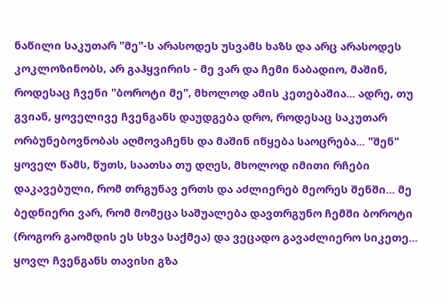ნაწილი საკუთარ "მე"-ს არასოდეს უსვამს ხაზს და არც არასოდეს კოკლოზინობს, არ გაჰყვირის - მე ვარ და ჩემი ნაბადიო, მაშინ, როდესაც ჩვენი "ბოროტი მე", მხოლოდ ამის კეთებაშია... ადრე, თუ გვიან, ყოველივე ჩვენგანს დაუდგება დრო, როდესაც საკუთარ ორბუნებოვნობას აღმოვაჩენს და მაშინ იწყება საოცრება... "შენ" ყოველ წამს, წუთს, საათსა თუ დღეს, მხოლოდ იმითი რჩები დაკავებული, რომ თრგუნავ ერთს და აძლიერებ მეორეს შენში... მე ბედნიერი ვარ, რომ მომეცა საშუალება დავთრგუნო ჩემში ბოროტი (როგორ გაომდის ეს სხვა საქმეა) და ვეცადო გავაძლიერო სიკეთე... ყოვლ ჩვენგანს თავისი გზა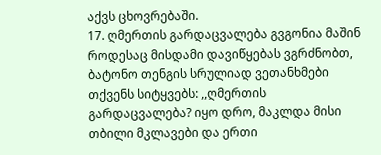აქვს ცხოვრებაში.
17. ღმერთის გარდაცვალება გვგონია მაშინ როდესაც მისდამი დავიწყებას ვგრძნობთ, ბატონო თენგის სრულიად ვეთანხმები თქვენს სიტყვებს: ,,ღმერთის გარდაცვალება? იყო დრო, მაკლდა მისი თბილი მკლავები და ერთი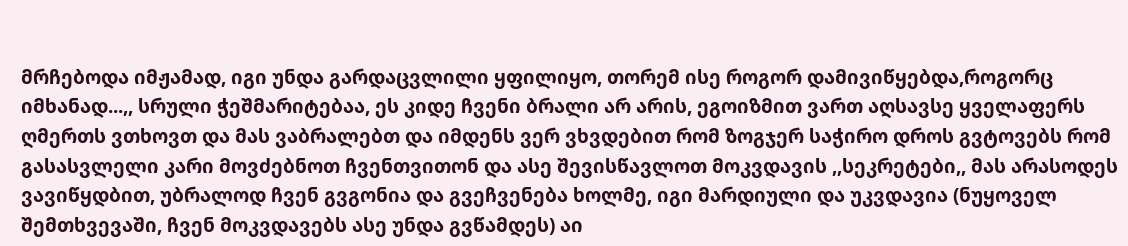მრჩებოდა იმჟამად, იგი უნდა გარდაცვლილი ყფილიყო, თორემ ისე როგორ დამივიწყებდა,როგორც იმხანად...,, სრული ჭეშმარიტებაა, ეს კიდე ჩვენი ბრალი არ არის, ეგოიზმით ვართ აღსავსე ყველაფერს ღმერთს ვთხოვთ და მას ვაბრალებთ და იმდენს ვერ ვხვდებით რომ ზოგჯერ საჭირო დროს გვტოვებს რომ გასასვლელი კარი მოვძებნოთ ჩვენთვითონ და ასე შევისწავლოთ მოკვდავის ,,სეკრეტები,, მას არასოდეს ვავიწყდბით, უბრალოდ ჩვენ გვგონია და გვეჩვენება ხოლმე, იგი მარდიული და უკვდავია (ნუყოველ შემთხვევაში, ჩვენ მოკვდავებს ასე უნდა გვწამდეს) აი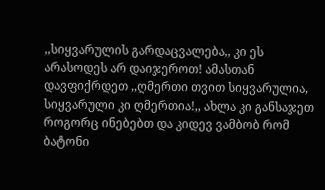,,სიყვარულის გარდაცვალება,, კი ეს არასოდეს არ დაიჯეროთ! ამასთან დავფიქრდეთ ,,ღმერთი თვით სიყვარულია, სიყვარული კი ღმერთია!,, ახლა კი განსაჯეთ როგორც ინებებთ და კიდევ ვამბობ რომ ბატონი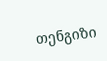თენგიზი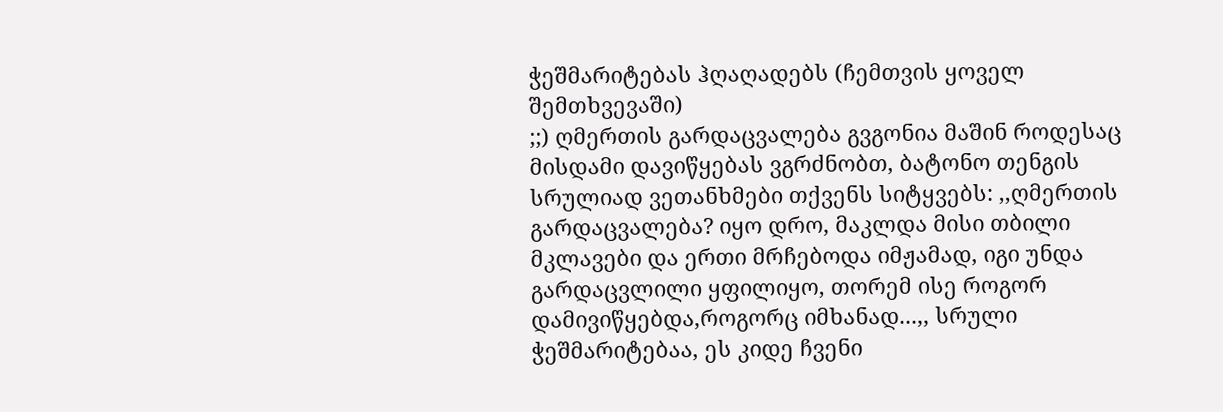ჭეშმარიტებას ჰღაღადებს (ჩემთვის ყოველ შემთხვევაში)
;;) ღმერთის გარდაცვალება გვგონია მაშინ როდესაც მისდამი დავიწყებას ვგრძნობთ, ბატონო თენგის სრულიად ვეთანხმები თქვენს სიტყვებს: ,,ღმერთის გარდაცვალება? იყო დრო, მაკლდა მისი თბილი მკლავები და ერთი მრჩებოდა იმჟამად, იგი უნდა გარდაცვლილი ყფილიყო, თორემ ისე როგორ დამივიწყებდა,როგორც იმხანად...,, სრული ჭეშმარიტებაა, ეს კიდე ჩვენი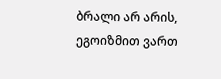ბრალი არ არის, ეგოიზმით ვართ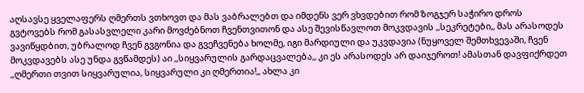აღსავსე ყველაფერს ღმერთს ვთხოვთ და მას ვაბრალებთ და იმდენს ვერ ვხვდებით რომ ზოგჯერ საჭირო დროს გვტოვებს რომ გასასვლელი კარი მოვძებნოთ ჩვენთვითონ და ასე შევისწავლოთ მოკვდავის ,,სეკრეტები,, მას არასოდეს ვავიწყდბით, უბრალოდ ჩვენ გვგონია და გვეჩვენება ხოლმე, იგი მარდიული და უკვდავია (ნუყოველ შემთხვევაში, ჩვენ მოკვდავებს ასე უნდა გვწამდეს) აი ,,სიყვარულის გარდაცვალება,, კი ეს არასოდეს არ დაიჯეროთ! ამასთან დავფიქრდეთ ,,ღმერთი თვით სიყვარულია, სიყვარული კი ღმერთია!,, ახლა კი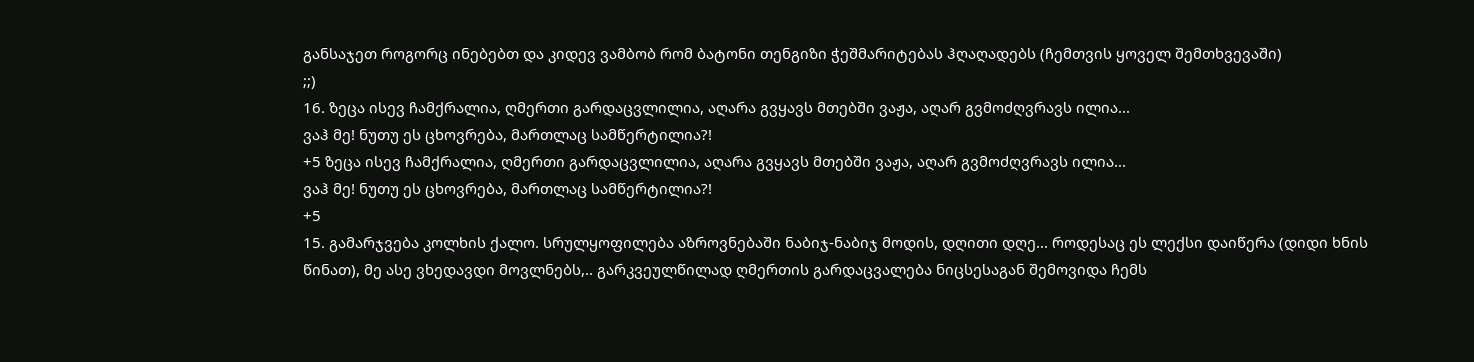განსაჯეთ როგორც ინებებთ და კიდევ ვამბობ რომ ბატონი თენგიზი ჭეშმარიტებას ჰღაღადებს (ჩემთვის ყოველ შემთხვევაში)
;;)
16. ზეცა ისევ ჩამქრალია, ღმერთი გარდაცვლილია, აღარა გვყავს მთებში ვაჟა, აღარ გვმოძღვრავს ილია...
ვაჰ მე! ნუთუ ეს ცხოვრება, მართლაც სამწერტილია?!
+5 ზეცა ისევ ჩამქრალია, ღმერთი გარდაცვლილია, აღარა გვყავს მთებში ვაჟა, აღარ გვმოძღვრავს ილია...
ვაჰ მე! ნუთუ ეს ცხოვრება, მართლაც სამწერტილია?!
+5
15. გამარჯვება კოლხის ქალო. სრულყოფილება აზროვნებაში ნაბიჯ-ნაბიჯ მოდის, დღითი დღე... როდესაც ეს ლექსი დაიწერა (დიდი ხნის წინათ), მე ასე ვხედავდი მოვლნებს,.. გარკვეულწილად ღმერთის გარდაცვალება ნიცსესაგან შემოვიდა ჩემს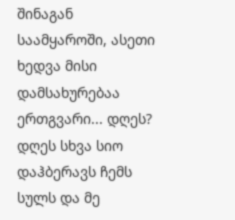შინაგან საამყაროში, ასეთი ხედვა მისი დამსახურებაა ერთგვარი... დღეს? დღეს სხვა სიო დაჰბერავს ჩემს სულს და მე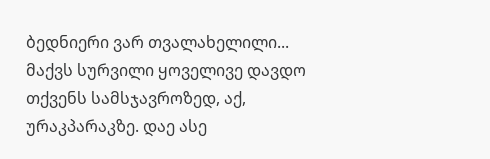ბედნიერი ვარ თვალახელილი... მაქვს სურვილი ყოველივე დავდო თქვენს სამსჯავროზედ, აქ, ურაკპარაკზე. დაე ასე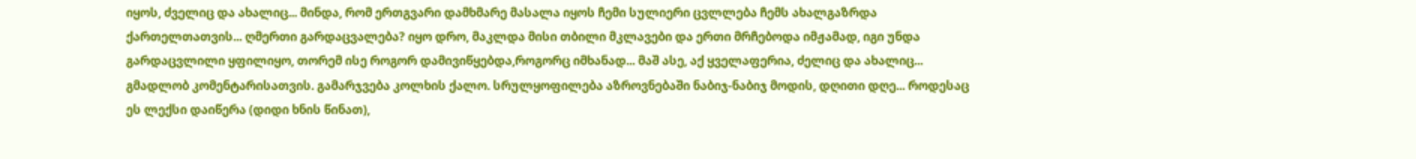იყოს, ძველიც და ახალიც... მინდა, რომ ერთგვარი დამხმარე მასალა იყოს ჩემი სულიერი ცვლლება ჩემს ახალგაზრდა ქართელთათვის... ღმერთი გარდაცვალება? იყო დრო, მაკლდა მისი თბილი მკლავები და ერთი მრჩებოდა იმჟამად, იგი უნდა გარდაცვლილი ყფილიყო, თორემ ისე როგორ დამივიწყებდა,როგორც იმხანად... მაშ ასე, აქ ყველაფერია, ძელიც და ახალიც... გმადლობ კომენტარისათვის. გამარჯვება კოლხის ქალო. სრულყოფილება აზროვნებაში ნაბიჯ-ნაბიჯ მოდის, დღითი დღე... როდესაც ეს ლექსი დაიწერა (დიდი ხნის წინათ),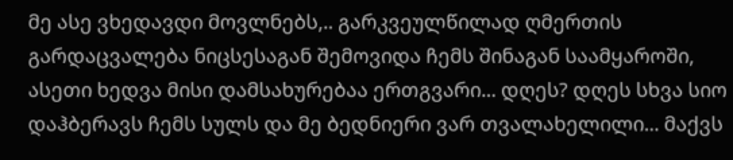მე ასე ვხედავდი მოვლნებს,.. გარკვეულწილად ღმერთის გარდაცვალება ნიცსესაგან შემოვიდა ჩემს შინაგან საამყაროში, ასეთი ხედვა მისი დამსახურებაა ერთგვარი... დღეს? დღეს სხვა სიო დაჰბერავს ჩემს სულს და მე ბედნიერი ვარ თვალახელილი... მაქვს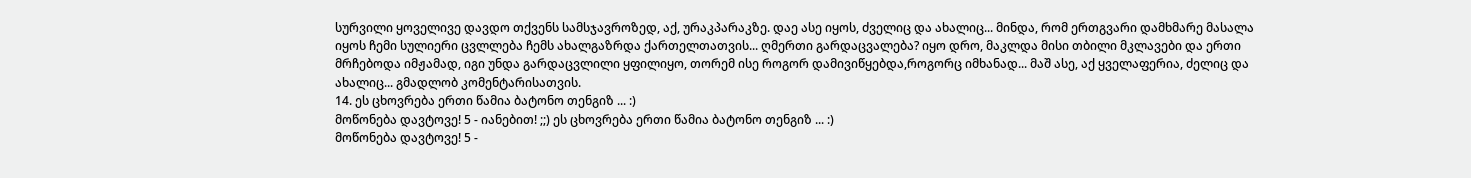სურვილი ყოველივე დავდო თქვენს სამსჯავროზედ, აქ, ურაკპარაკზე. დაე ასე იყოს, ძველიც და ახალიც... მინდა, რომ ერთგვარი დამხმარე მასალა იყოს ჩემი სულიერი ცვლლება ჩემს ახალგაზრდა ქართელთათვის... ღმერთი გარდაცვალება? იყო დრო, მაკლდა მისი თბილი მკლავები და ერთი მრჩებოდა იმჟამად, იგი უნდა გარდაცვლილი ყფილიყო, თორემ ისე როგორ დამივიწყებდა,როგორც იმხანად... მაშ ასე, აქ ყველაფერია, ძელიც და ახალიც... გმადლობ კომენტარისათვის.
14. ეს ცხოვრება ერთი წამია ბატონო თენგიზ ... :)
მოწონება დავტოვე! 5 - იანებით! ;;) ეს ცხოვრება ერთი წამია ბატონო თენგიზ ... :)
მოწონება დავტოვე! 5 -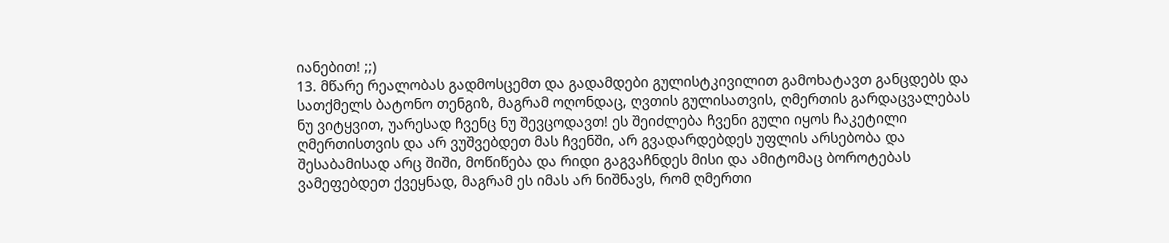იანებით! ;;)
13. მწარე რეალობას გადმოსცემთ და გადამდები გულისტკივილით გამოხატავთ განცდებს და სათქმელს ბატონო თენგიზ, მაგრამ ოღონდაც, ღვთის გულისათვის, ღმერთის გარდაცვალებას ნუ ვიტყვით, უარესად ჩვენც ნუ შევცოდავთ! ეს შეიძლება ჩვენი გული იყოს ჩაკეტილი ღმერთისთვის და არ ვუშვებდეთ მას ჩვენში, არ გვადარდებდეს უფლის არსებობა და შესაბამისად არც შიში, მოწიწება და რიდი გაგვაჩნდეს მისი და ამიტომაც ბოროტებას ვამეფებდეთ ქვეყნად, მაგრამ ეს იმას არ ნიშნავს, რომ ღმერთი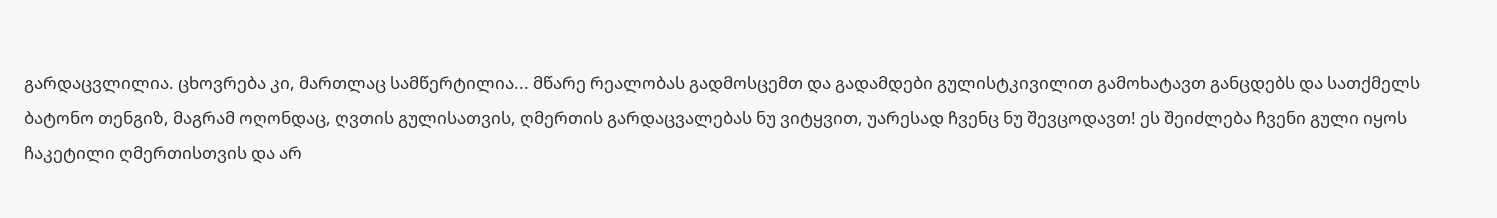გარდაცვლილია. ცხოვრება კი, მართლაც სამწერტილია... მწარე რეალობას გადმოსცემთ და გადამდები გულისტკივილით გამოხატავთ განცდებს და სათქმელს ბატონო თენგიზ, მაგრამ ოღონდაც, ღვთის გულისათვის, ღმერთის გარდაცვალებას ნუ ვიტყვით, უარესად ჩვენც ნუ შევცოდავთ! ეს შეიძლება ჩვენი გული იყოს ჩაკეტილი ღმერთისთვის და არ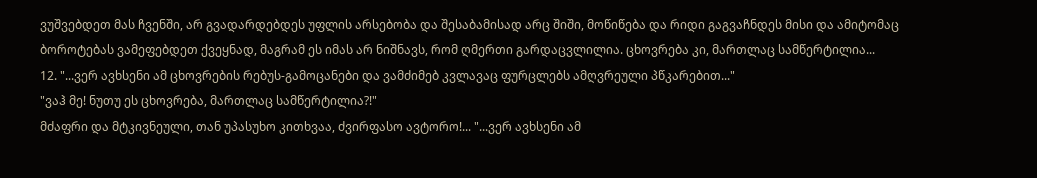ვუშვებდეთ მას ჩვენში, არ გვადარდებდეს უფლის არსებობა და შესაბამისად არც შიში, მოწიწება და რიდი გაგვაჩნდეს მისი და ამიტომაც ბოროტებას ვამეფებდეთ ქვეყნად, მაგრამ ეს იმას არ ნიშნავს, რომ ღმერთი გარდაცვლილია. ცხოვრება კი, მართლაც სამწერტილია...
12. "...ვერ ავხსენი ამ ცხოვრების რებუს-გამოცანები და ვამძიმებ კვლავაც ფურცლებს ამღვრეული პწკარებით..."
"ვაჰ მე! ნუთუ ეს ცხოვრება, მართლაც სამწერტილია?!"
მძაფრი და მტკივნეული, თან უპასუხო კითხვაა, ძვირფასო ავტორო!... "...ვერ ავხსენი ამ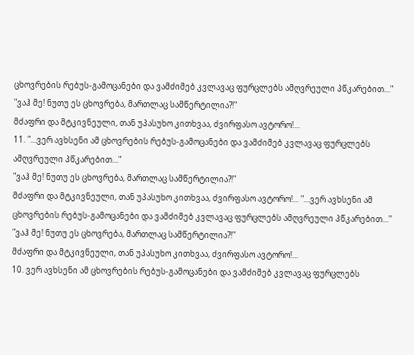ცხოვრების რებუს-გამოცანები და ვამძიმებ კვლავაც ფურცლებს ამღვრეული პწკარებით..."
"ვაჰ მე! ნუთუ ეს ცხოვრება, მართლაც სამწერტილია?!"
მძაფრი და მტკივნეული, თან უპასუხო კითხვაა, ძვირფასო ავტორო!...
11. "...ვერ ავხსენი ამ ცხოვრების რებუს-გამოცანები და ვამძიმებ კვლავაც ფურცლებს ამღვრეული პწკარებით..."
"ვაჰ მე! ნუთუ ეს ცხოვრება, მართლაც სამწერტილია?!"
მძაფრი და მტკივნეული, თან უპასუხო კითხვაა, ძვირფასო ავტორო!... "...ვერ ავხსენი ამ ცხოვრების რებუს-გამოცანები და ვამძიმებ კვლავაც ფურცლებს ამღვრეული პწკარებით..."
"ვაჰ მე! ნუთუ ეს ცხოვრება, მართლაც სამწერტილია?!"
მძაფრი და მტკივნეული, თან უპასუხო კითხვაა, ძვირფასო ავტორო!...
10. ვერ ავხსენი ამ ცხოვრების რებუს-გამოცანები და ვამძიმებ კვლავაც ფურცლებს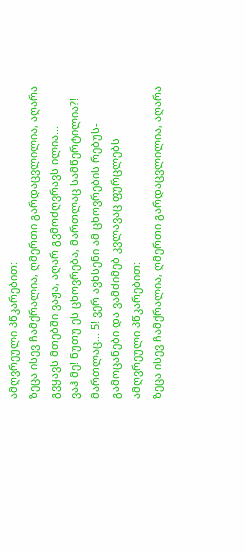ამღვრეული პწკარებით:
ზეცა ისევ ჩამქრალია, ღმერთი გარდაცვლილია, აღარა გვყავს მთებში ვაჟა, აღარ გვმოძღვრავს ილია...
ვაჰ მე! ნუთუ ეს ცხოვრება, მართლაც სამწერტილია?!
მართლაც... 5! ვერ ავხსენი ამ ცხოვრების რებუს-გამოცანები და ვამძიმებ კვლავაც ფურცლებს ამღვრეული პწკარებით:
ზეცა ისევ ჩამქრალია, ღმერთი გარდაცვლილია, აღარა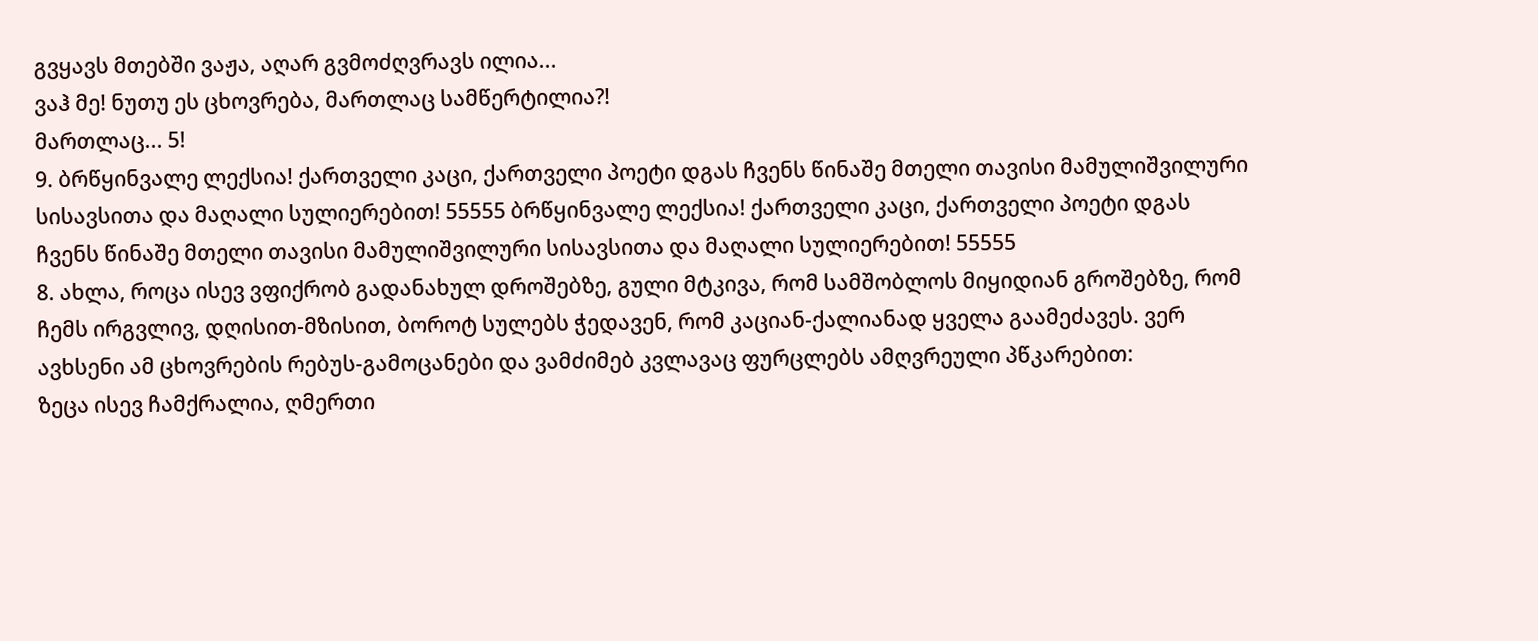გვყავს მთებში ვაჟა, აღარ გვმოძღვრავს ილია...
ვაჰ მე! ნუთუ ეს ცხოვრება, მართლაც სამწერტილია?!
მართლაც... 5!
9. ბრწყინვალე ლექსია! ქართველი კაცი, ქართველი პოეტი დგას ჩვენს წინაშე მთელი თავისი მამულიშვილური სისავსითა და მაღალი სულიერებით! 55555 ბრწყინვალე ლექსია! ქართველი კაცი, ქართველი პოეტი დგას ჩვენს წინაშე მთელი თავისი მამულიშვილური სისავსითა და მაღალი სულიერებით! 55555
8. ახლა, როცა ისევ ვფიქრობ გადანახულ დროშებზე, გული მტკივა, რომ სამშობლოს მიყიდიან გროშებზე, რომ ჩემს ირგვლივ, დღისით-მზისით, ბოროტ სულებს ჭედავენ, რომ კაციან-ქალიანად ყველა გაამეძავეს. ვერ ავხსენი ამ ცხოვრების რებუს-გამოცანები და ვამძიმებ კვლავაც ფურცლებს ამღვრეული პწკარებით:
ზეცა ისევ ჩამქრალია, ღმერთი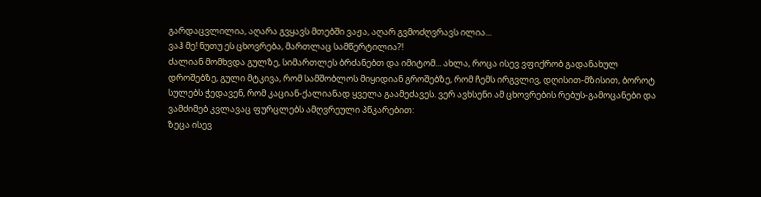გარდაცვლილია, აღარა გვყავს მთებში ვაჟა, აღარ გვმოძღვრავს ილია...
ვაჰ მე! ნუთუ ეს ცხოვრება, მართლაც სამწერტილია?!
ძალიან მომხვდა გულზე, სიმართლეს ბრძანებთ და იმიტომ... ახლა, როცა ისევ ვფიქრობ გადანახულ დროშებზე, გული მტკივა, რომ სამშობლოს მიყიდიან გროშებზე, რომ ჩემს ირგვლივ, დღისით-მზისით, ბოროტ სულებს ჭედავენ, რომ კაციან-ქალიანად ყველა გაამეძავეს. ვერ ავხსენი ამ ცხოვრების რებუს-გამოცანები და ვამძიმებ კვლავაც ფურცლებს ამღვრეული პწკარებით:
ზეცა ისევ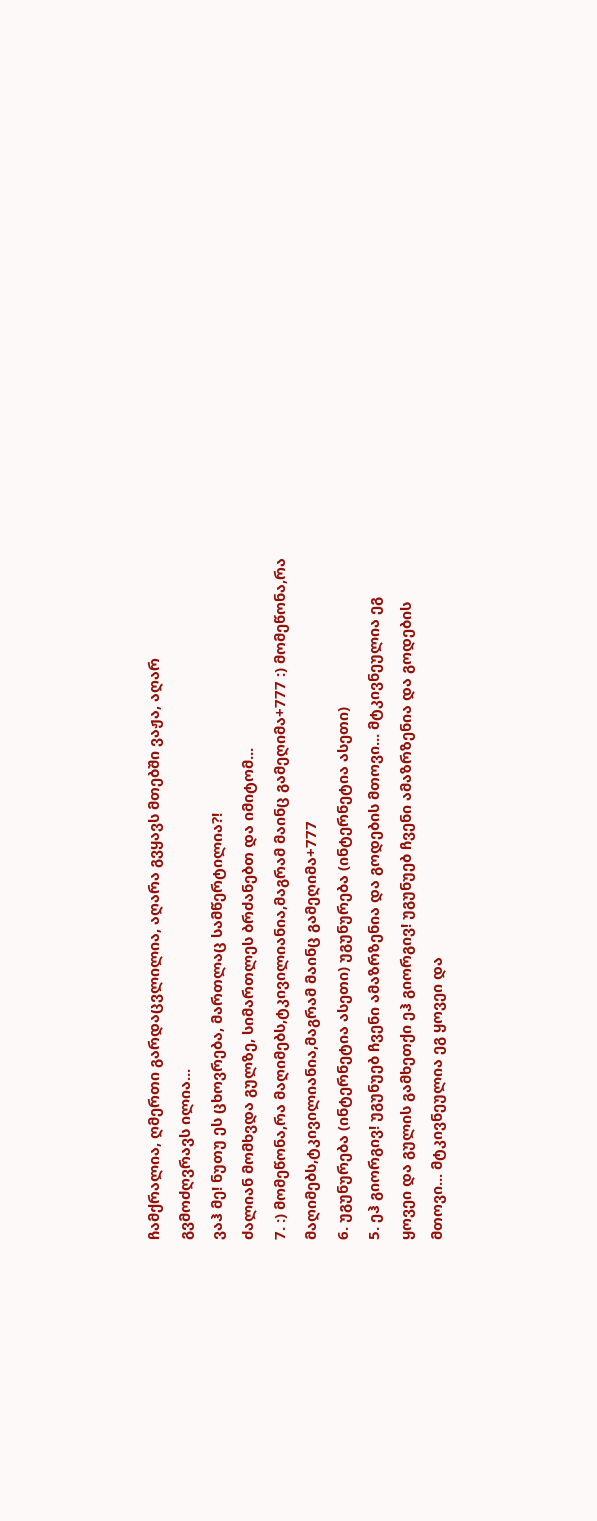ჩამქრალია, ღმერთი გარდაცვლილია, აღარა გვყავს მთებში ვაჟა, აღარ გვმოძღვრავს ილია...
ვაჰ მე! ნუთუ ეს ცხოვრება, მართლაც სამწერტილია?!
ძალიან მომხვდა გულზე, სიმართლეს ბრძანებთ და იმიტომ...
7. :) მომეწონა,რა მაღიმებს,ტკივილიანია,მაგრამ მაინც გამეღიმა+777 :) მომეწონა,რა მაღიმებს,ტკივილიანია,მაგრამ მაინც გამეღიმა+777
6. უგუნურება (ინტერნეტია ასეთი) უგუნურება (ინტერნეტია ასეთი)
5. ეჰ გიორგივ! უგუნუებ ჩვენი ამაზრზენია და გოდების მთოვი... მტკივნეულია ეგ ყოვეი და გულის გამხეთქი ეჰ გიორგივ! უგუნუებ ჩვენი ამაზრზენია და გოდების მთოვი... მტკივნეულია ეგ ყოვეი და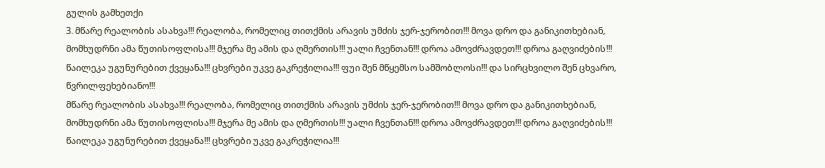გულის გამხეთქი
3. მწარე რეალობის ასახვა!!! რეალობა, რომელიც თითქმის არავის უმძის ჯერ-ჯერობით!!! მოვა დრო და განიკითხებიან, მომხუდრნი ამა წუთისოფლისა!!! მჯერა მე ამის და ღმერთის!!! უალი ჩვენთან!!! დროა ამოვძრავდეთ!!! დროა გაღვიძების!!! წაილეკა უგუნურებით ქვეყანა!!! ცხვრები უკვე გაკრეჭილია!!! ფუი შენ მწყემსო სამშობლოსი!!! და სირცხვილო შენ ცხვარო, წვრილფეხებიანო!!!
მწარე რეალობის ასახვა!!! რეალობა, რომელიც თითქმის არავის უმძის ჯერ-ჯერობით!!! მოვა დრო და განიკითხებიან, მომხუდრნი ამა წუთისოფლისა!!! მჯერა მე ამის და ღმერთის!!! უალი ჩვენთან!!! დროა ამოვძრავდეთ!!! დროა გაღვიძების!!! წაილეკა უგუნურებით ქვეყანა!!! ცხვრები უკვე გაკრეჭილია!!!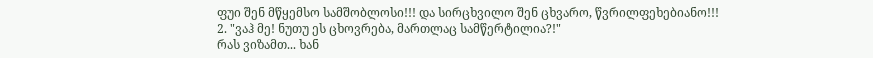ფუი შენ მწყემსო სამშობლოსი!!! და სირცხვილო შენ ცხვარო, წვრილფეხებიანო!!!
2. "ვაჰ მე! ნუთუ ეს ცხოვრება, მართლაც სამწერტილია?!"
რას ვიზამთ... ხან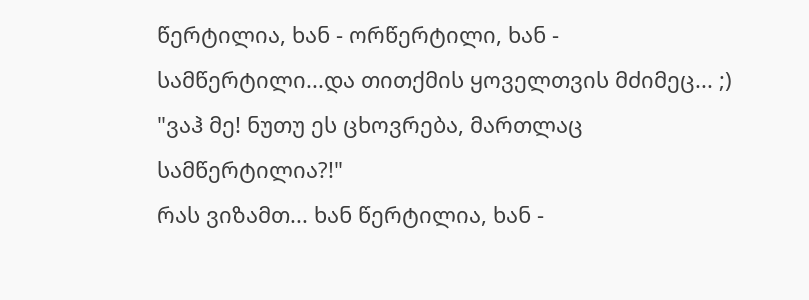წერტილია, ხან - ორწერტილი, ხან - სამწერტილი...და თითქმის ყოველთვის მძიმეც... ;)
"ვაჰ მე! ნუთუ ეს ცხოვრება, მართლაც სამწერტილია?!"
რას ვიზამთ... ხან წერტილია, ხან -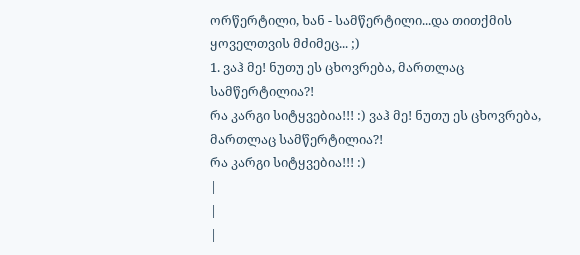ორწერტილი, ხან - სამწერტილი...და თითქმის ყოველთვის მძიმეც... ;)
1. ვაჰ მე! ნუთუ ეს ცხოვრება, მართლაც სამწერტილია?!
რა კარგი სიტყვებია!!! :) ვაჰ მე! ნუთუ ეს ცხოვრება, მართლაც სამწერტილია?!
რა კარგი სიტყვებია!!! :)
|
|
|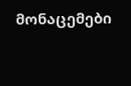მონაცემები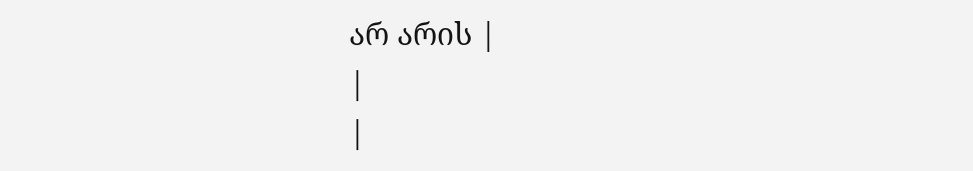არ არის |
|
|